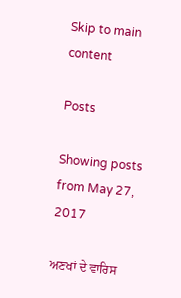Skip to main content

Posts

Showing posts from May 27, 2017

ਅਣਖਾਂ ਦੇ ਵਾਰਿਸ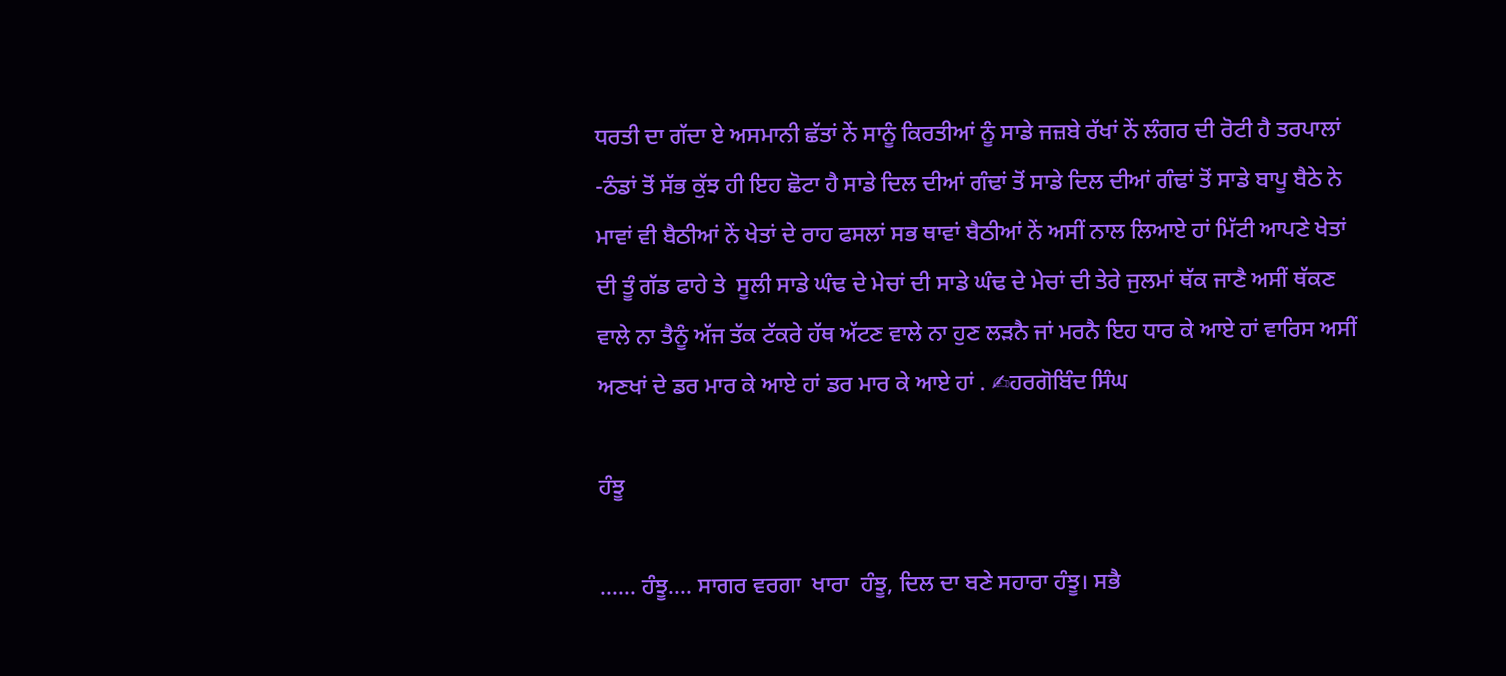ਧਰਤੀ ਦਾ ਗੱਦਾ ਏ ਅਸਮਾਨੀ ਛੱਤਾਂ ਨੇਂ ਸਾਨੂੰ ਕਿਰਤੀਆਂ ਨੂੰ ਸਾਡੇ ਜਜ਼ਬੇ ਰੱਖਾਂ ਨੇਂ ਲੰਗਰ ਦੀ ਰੋਟੀ ਹੈ ਤਰਪਾਲਾਂ -ਠੰਡਾਂ ਤੋਂ ਸੱਭ ਕੁੱਝ ਹੀ ਇਹ ਛੋਟਾ ਹੈ ਸਾਡੇ ਦਿਲ ਦੀਆਂ ਗੰਢਾਂ ਤੋਂ ਸਾਡੇ ਦਿਲ ਦੀਆਂ ਗੰਢਾਂ ਤੋਂ ਸਾਡੇ ਬਾਪੂ ਬੈਠੇ ਨੇ ਮਾਵਾਂ ਵੀ ਬੈਠੀਆਂ ਨੇਂ ਖੇਤਾਂ ਦੇ ਰਾਹ ਫਸਲਾਂ ਸਭ ਥਾਵਾਂ ਬੈਠੀਆਂ ਨੇਂ ਅਸੀਂ ਨਾਲ ਲਿਆਏ ਹਾਂ ਮਿੱਟੀ ਆਪਣੇ ਖੇਤਾਂ ਦੀ ਤੂੰ ਗੱਡ ਫਾਹੇ ਤੇ  ਸੂਲੀ ਸਾਡੇ ਘੰਢ ਦੇ ਮੇਚਾਂ ਦੀ ਸਾਡੇ ਘੰਢ ਦੇ ਮੇਚਾਂ ਦੀ ਤੇਰੇ ਜੁਲਮਾਂ ਥੱਕ ਜਾਣੈ ਅਸੀਂ ਥੱਕਣ ਵਾਲੇ ਨਾ ਤੈਨੂੰ ਅੱਜ ਤੱਕ ਟੱਕਰੇ ਹੱਥ ਅੱਟਣ ਵਾਲੇ ਨਾ ਹੁਣ ਲੜਨੈ ਜਾਂ ਮਰਨੈ ਇਹ ਧਾਰ ਕੇ ਆਏ ਹਾਂ ਵਾਰਿਸ ਅਸੀਂ ਅਣਖਾਂ ਦੇ ਡਰ ਮਾਰ ਕੇ ਆਏ ਹਾਂ ਡਰ ਮਾਰ ਕੇ ਆਏ ਹਾਂ . ✍ਹਰਗੋਬਿੰਦ ਸਿੰਘ

ਹੰਝੂ

...... ਹੰਝੂ.... ਸਾਗਰ ਵਰਗਾ  ਖਾਰਾ  ਹੰਝੂ, ਦਿਲ ਦਾ ਬਣੇ ਸਹਾਰਾ ਹੰਝੂ। ਸਭੈ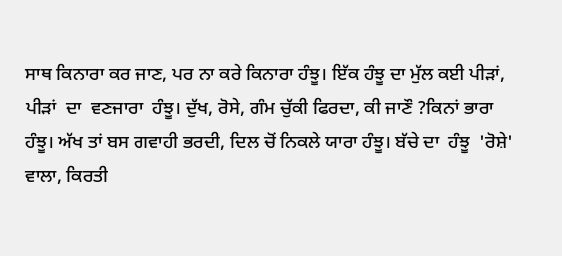ਸਾਥ ਕਿਨਾਰਾ ਕਰ ਜਾਣ, ਪਰ ਨਾ ਕਰੇ ਕਿਨਾਰਾ ਹੰਝੂ। ਇੱਕ ਹੰਝੂ ਦਾ ਮੁੱਲ ਕਈ ਪੀੜਾਂ, ਪੀੜਾਂ  ਦਾ  ਵਣਜਾਰਾ  ਹੰਝੂ। ਦੁੱਖ, ਰੋਸੇ, ਗੰਮ ਚੁੱਕੀ ਫਿਰਦਾ, ਕੀ ਜਾਣੌ ?ਕਿਨਾਂ ਭਾਰਾ ਹੰਝੂ। ਅੱਖ ਤਾਂ ਬਸ ਗਵਾਹੀ ਭਰਦੀ, ਦਿਲ ਚੋਂ ਨਿਕਲੇ ਯਾਰਾ ਹੰਝੂ। ਬੱਚੇ ਦਾ  ਹੰਝੂ  'ਰੋਸ਼ੇ'  ਵਾਲਾ, ਕਿਰਤੀ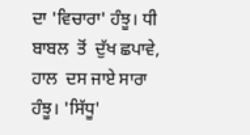ਦਾ 'ਵਿਚਾਰਾ' ਹੰਝੂ। ਧੀ ਬਾਬਲ  ਤੋਂ  ਦੁੱਖ ਛਪਾਵੇ, ਹਾਲ  ਦਸ ਜਾਏ ਸਾਰਾ  ਹੰਝੂ। 'ਸਿੱਧੂ'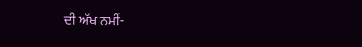ਦੀ ਅੱਖ ਨਮੀਂ-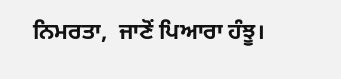ਨਿਮਰਤਾ,  ਜਾਣੋਂ ਪਿਆਰਾ ਹੰਝੂ।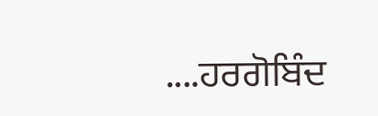....ਹਰਗੋਬਿੰਦ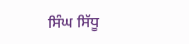ਸਿੰਘ ਸਿੱਧੂ